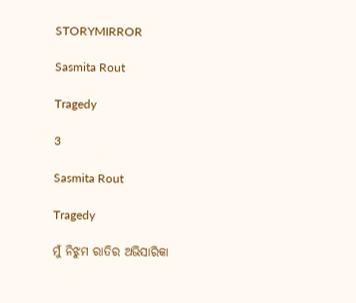STORYMIRROR

Sasmita Rout

Tragedy

3

Sasmita Rout

Tragedy

ମୁଁ ନିଝୁମ ରାତିର ଅଭିସାରିକା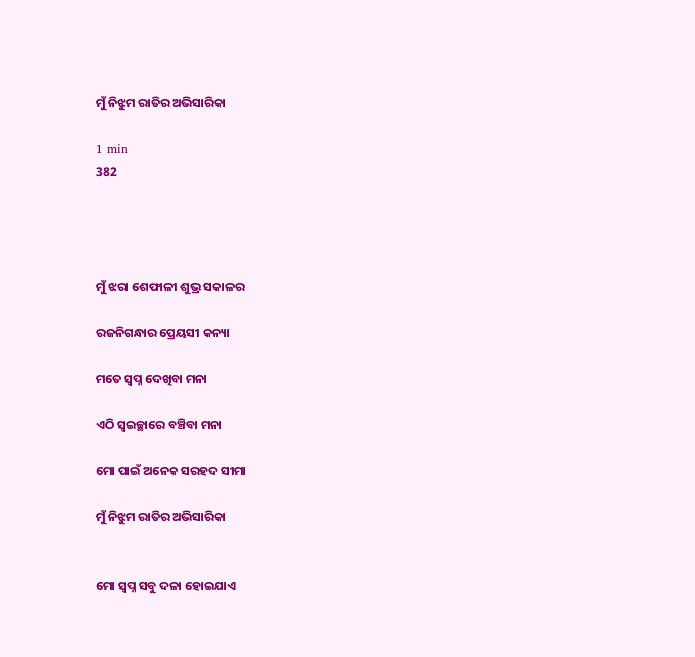ମୁଁ ନିଝୁମ ରାତିର ଅଭିସାରିକା

1 min
382




ମୁଁ ଝରା ଶେଫାଳୀ ଶୁଭ୍ର ସକାଳର

ରଜନିଗନ୍ଧାର ପ୍ରେୟସୀ କନ୍ୟା

ମତେ ସ୍ଵପ୍ନ ଦେଖିବା ମନା

ଏଠି ସ୍ଵଇଚ୍ଛାରେ ବଞ୍ଚିବା ମନା

ମୋ ପାଇଁ ଅନେକ ସରହଦ ସୀମା

ମୁଁ ନିଝୁମ ରାତିର ଅଭିସାରିକା


ମୋ ସ୍ଵପ୍ନ ସବୁ ଦଳା ହୋଇଯାଏ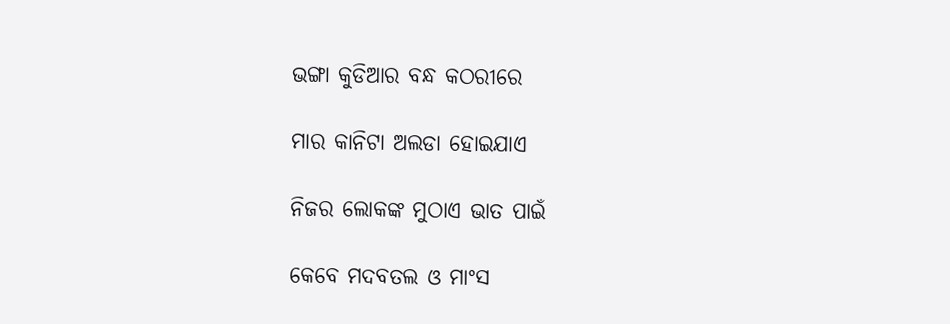ଭଙ୍ଗା କୁଡିଆର ବନ୍ଧ କଠରୀରେ

ମାର କାନିଟା ଅଲଡା ହୋଇଯାଏ

ନିଜର ଲୋକଙ୍କ ମୁଠାଏ ଭାତ ପାଇଁ

କେବେ ମଦବତଲ ଓ ମାଂସ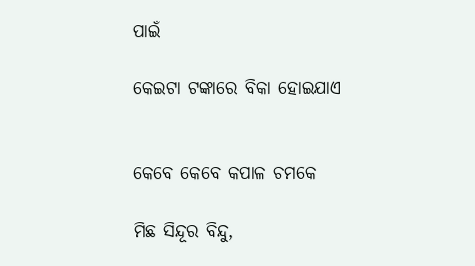ପାଇଁ

କେଇଟା ଟଙ୍କାରେ ବିକା ହୋଇଯାଏ


କେବେ କେବେ କପାଳ ଚମକେ

ମିଛ ସିନ୍ଦୂର ବିନ୍ଦୁ,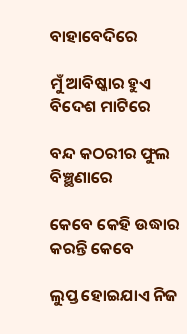ବାହାବେଦିରେ

ମୁଁ ଆବିଷ୍କାର ହୁଏ ବିଦେଶ ମାଟିରେ

ବନ୍ଦ କଠରୀର ଫୁଲ ବିଞ୍ଛଣାରେ

କେବେ କେହି ଉଦ୍ଧାର କରନ୍ତି କେବେ

ଲୁପ୍ତ ହୋଇଯାଏ ନିଜ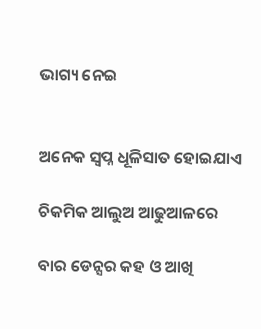ଭାଗ୍ୟ ନେଇ


ଅନେକ ସ୍ଵପ୍ନ ଧୂଳିସାତ ହୋଇଯାଏ

ଚିକମିକ ଆଲୁଅ ଆଢୁଆଳରେ

ବାର ଡେନ୍ସର କହ ଓ ଆଖି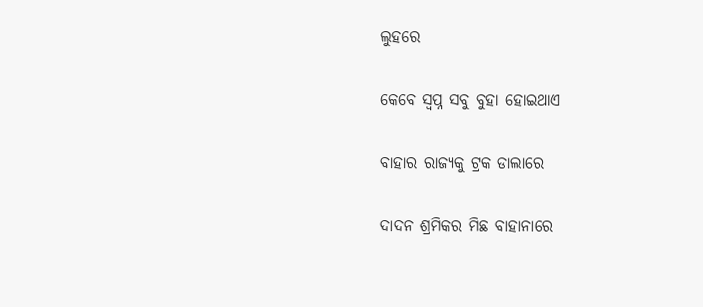ଲୁହରେ

କେବେ ସ୍ବପ୍ନ ସବୁ ବୁହା ହୋଇଥାଏ

ବାହାର ରାଜ୍ୟକୁ ଟ୍ରକ ଡାଲାରେ

ଦାଦନ ଶ୍ରମିକର ମିଛ ବାହାନାରେ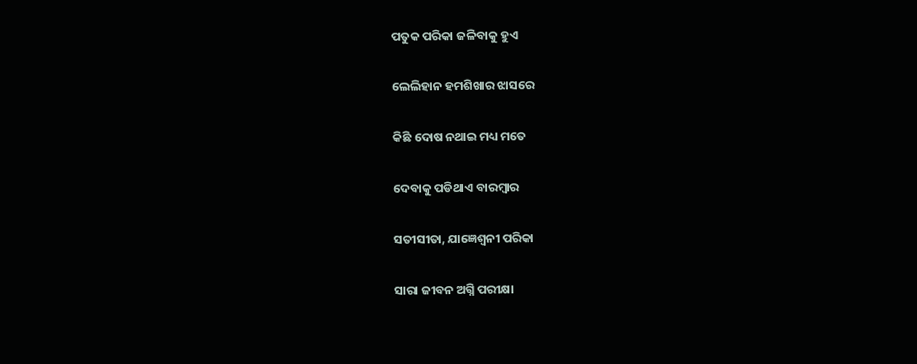ପତୁକ ପରିକା ଜଳିବାକୁ ହୁଏ

ଲେଲିହାନ ହମଶିଖାର ଝାସରେ

କିଛି ଦୋଷ ନଥାଇ ମଧ୍ୟ ମତେ

ଦେବାକୁ ପଡିଥାଏ ବାରମ୍ବାର

ସତୀସୀତା, ଯାଜ୍ଞେଶ୍ବନୀ ପରିକା

ସାରା ଜୀବନ ଅଗ୍ନି ପରୀକ୍ଷା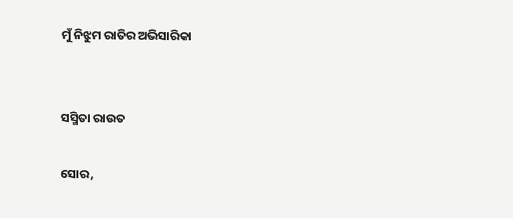ମୁଁ ନିଝୁମ ରାତିର ଅଭିସାରିକା


ସସ୍ମିତା ରାଉତ

ସୋର,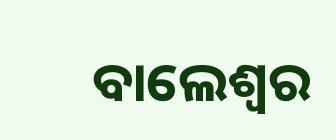ବାଲେଶ୍ବର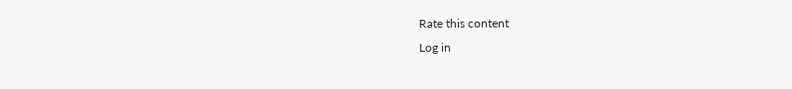Rate this content
Log in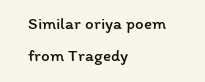Similar oriya poem from Tragedy